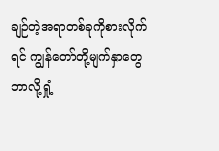ချဉ်တဲ့အရာတစ်ခုကိုစားလိုက်ရင် ကျွန်တော်တို့မျက်နှာတွေ ဘာလို့ရှုံ့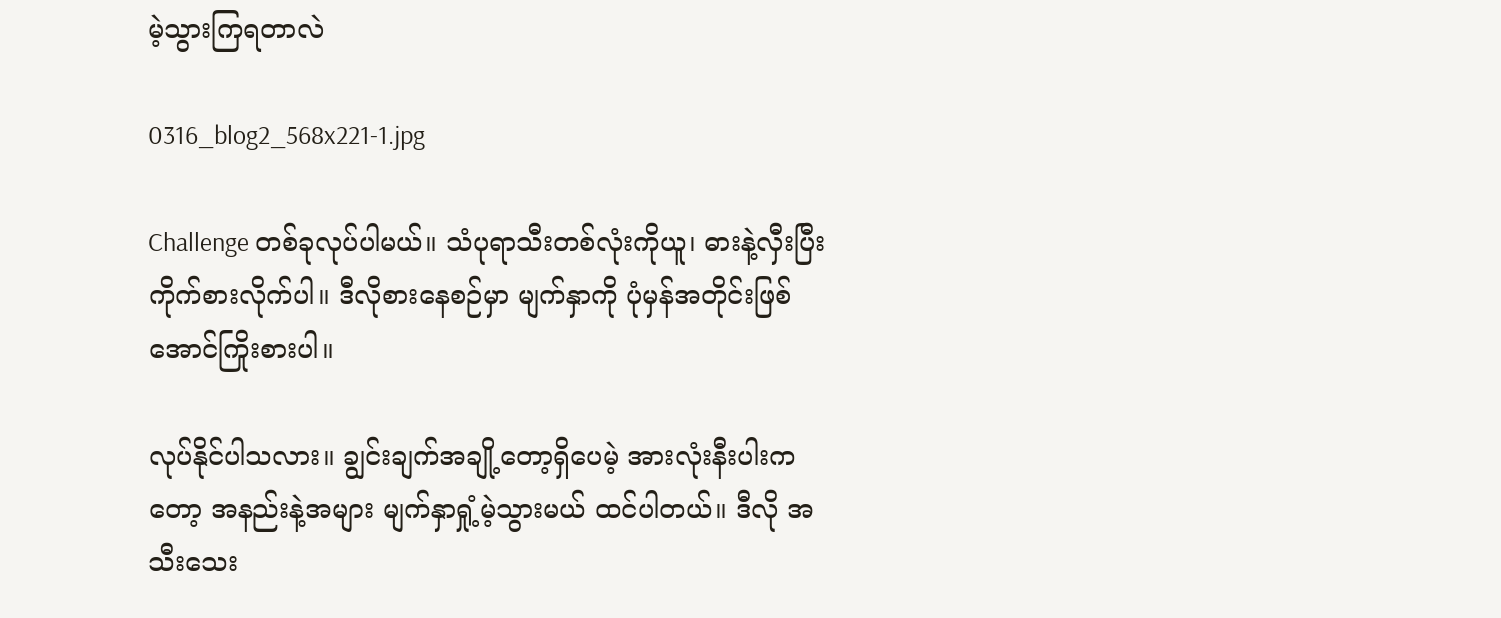မဲ့သွားကြရတာလဲ

0316_blog2_568x221-1.jpg

Challenge တစ်ခုလုပ်ပါမယ်။ သံပုရာသီးတစ်လုံးကိုယူ၊ ဓားနဲ့လှီးပြီး ကိုက်စားလိုက်ပါ။ ဒီလိုစားနေစဉ်မှာ မျက်နှာကို ပုံမှန်အတိုင်းဖြစ်အောင်ကြိုးစားပါ။

လုပ်နိုင်ပါသလား။ ချွင်းချက်အချို့တော့ရှိပေမဲ့ အားလုံးနီးပါးကတော့ အနည်းနဲ့အများ မျက်နှာရှုံ့မဲ့သွားမယ် ထင်ပါတယ်။ ဒီလို အသီးသေး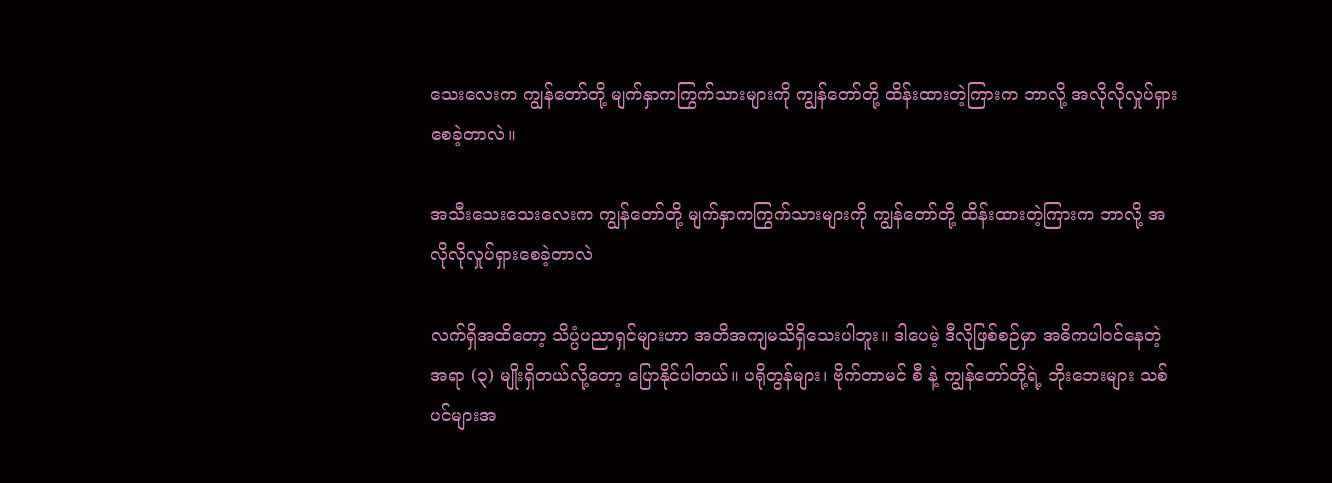သေးလေးက ကျွန်တော်တို့ မျက်နှာကကြွက်သားများကို ကျွန်တော်တို့ ထိန်းထားတဲ့ကြားက ဘာလို့ အလိုလိုလှုပ်ရှားစေခဲ့တာလဲ။

အသီးသေးသေးလေးက ကျွန်တော်တို့ မျက်နှာကကြွက်သားများကို ကျွန်တော်တို့ ထိန်းထားတဲ့ကြားက ဘာလို့ အလိုလိုလှုပ်ရှားစေခဲ့တာလဲ

လက်ရှိအထိတော့ သိပ္ပံပညာရှင်များဟာ အတိအကျမသိရှိသေးပါဘူး။ ဒါပေမဲ့ ဒီလိုဖြစ်စဉ်မှာ အဓိကပါဝင်နေတဲ့ အရာ (၃) မျိုးရှိတယ်လို့တော့ ပြောနိုင်ပါတယ်။ ပရိုတွန်များ၊ ဗိုက်တာမင် စီ နဲ့ ကျွန်တော်တို့ရဲ့ ဘိုးဘေးများ သစ်ပင်များအ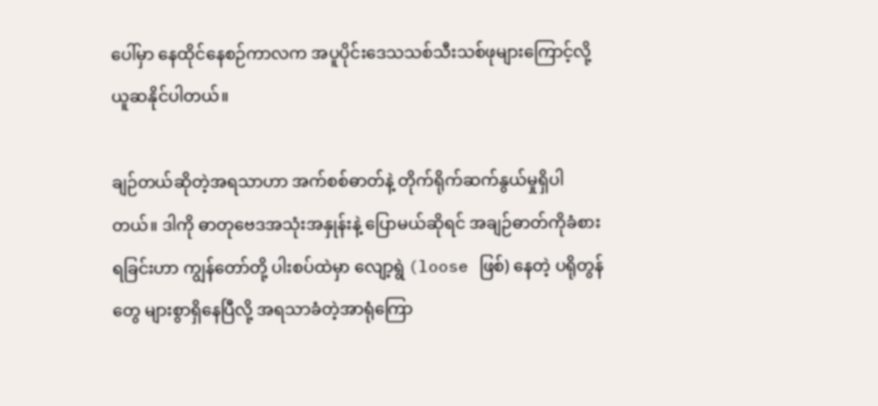ပေါ်မှာ နေထိုင်နေစဉ်ကာလက အပူပိုင်းဒေသသစ်သီးသစ်ဖုများကြောင့်လို့ ယူဆနိုင်ပါတယ်။

ချဉ်တယ်ဆိုတဲ့အရသာဟာ အက်စစ်ဓာတ်နဲ့ တိုက်ရိုက်ဆက်နွယ်မှုရှိပါတယ်။ ဒါကို ဓာတုဗေဒအသုံးအနှုန်းနဲ့ ပြောမယ်ဆိုရင် အချဉ်ဓာတ်ကိုခံစားရခြင်းဟာ ကျွန်တော်တို့ ပါးစပ်ထဲမှာ လျော့ရွဲ (loose ဖြစ်) နေတဲ့ ပရိုတွန်တွေ များစွာရှိနေပြီလို့ အရသာခံတဲ့အာရုံကြော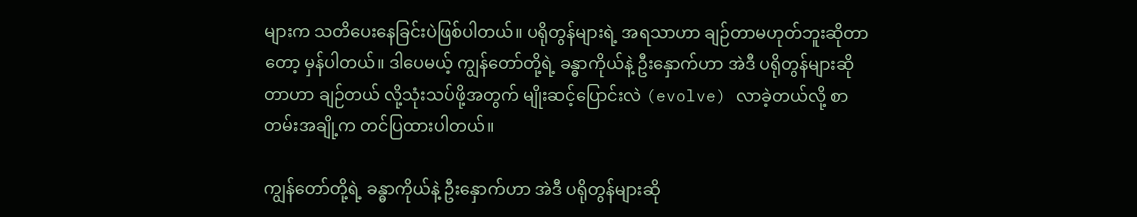များက သတိပေးနေခြင်းပဲဖြစ်ပါတယ်။ ပရိုတွန်များရဲ့ အရသာဟာ ချဉ်တာမဟုတ်ဘူးဆိုတာတော့ မှန်ပါတယ်။ ဒါပေမယ့် ကျွန်တော်တို့ရဲ့ ခန္ဓာကိုယ်နဲ့ ဦးနှောက်ဟာ အဲဒီ ပရိုတွန်များဆိုတာဟာ ချဉ်တယ် လို့သုံးသပ်ဖို့အတွက် မျိုးဆင့်ပြောင်းလဲ (evolve) လာခဲ့တယ်လို့ စာတမ်းအချို့က တင်ပြထားပါတယ်။

ကျွန်တော်တို့ရဲ့ ခန္ဓာကိုယ်နဲ့ ဦးနှောက်ဟာ အဲဒီ ပရိုတွန်များဆို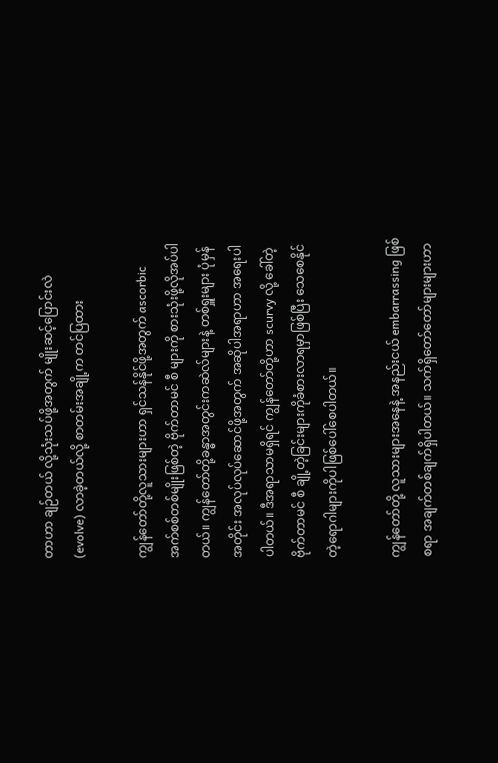တာဟာ ချဉ်တယ် လို့သုံးသပ်ဖို့အတွက် မျိုးဆင့်ပြောင်းလဲ (evolve) လာခဲ့တယ်လို့ စာတမ်းအချို့က တင်ပြထား

ကျွန်တော်တို့လူသားများဟာ ရှင်သန်နိုင်ဖို့အတွက် ascorbic အက်စစ်တစ်မျိုးဖြစ်တဲ့ ဗိုက်တာမင် စီ များကို စားသုံးဖို့လိုအပ်ပါတယ်။ ကျွန်တော်တို့ခန္ဓာအတွင်းကဆဲလ်များနဲ့ တစ်ရှူးများ ပုံမှန်အတိုင်း အလုပ်လုပ်ဆောင်ဖို့အတွက် အဆိုပါအရာဟာ အရေးပါပါတယ်။ ဒီအရာသာမရှိရင် ကျွန်တော်တို့ဟာ scurvy လို့ ခေါ်တဲ့ ဗိုက်တာမင် စီ ချို့တဲ့ခြင်းများကိုခံစားလာရမှာဖြစ်ပြီး သေစေနိုင်တဲ့ရောဂါများကိုပါဖြစ်ပေါ်စေပါတယ်။

ကျွန်တော်တို့ လူသားများအနေနဲ့ အနည်းငယ် embarrassing ဖြစ်စရာ အချက်တစ်ချက်ရှိပါတယ်။ သက်ရှိတော်တော်များများဟာ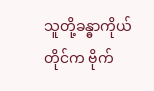သူတို့ခန္ဓာကိုယ်တိုင်က ဗိုက်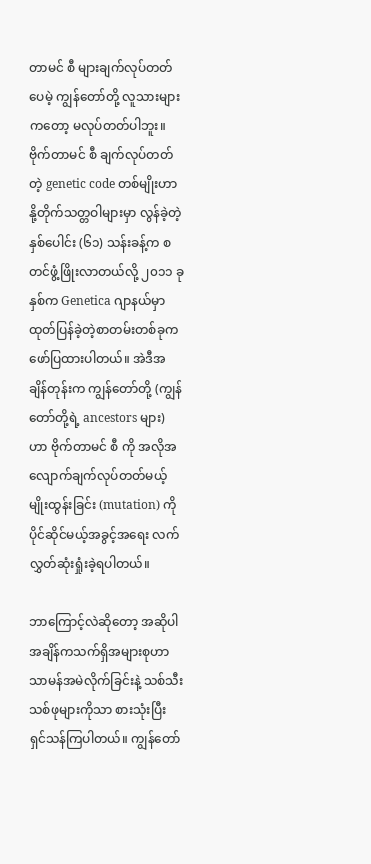တာမင် စီ များချက်လုပ်တတ်ပေမဲ့ ကျွန်တော်တို့ လူသားများကတော့ မလုပ်တတ်ပါဘူး။ ဗိုက်တာမင် စီ ချက်လုပ်တတ်တဲ့ genetic code တစ်မျိုးဟာ နို့တိုက်သတ္တဝါများမှာ လွန်ခဲ့တဲ့ နှစ်ပေါင်း (၆၁) သန်းခန့်က စတင်ဖွံ့ဖြိုးလာတယ်လို့ ၂၀၁၁ ခုနှစ်က Genetica ဂျာနယ်မှာ ထုတ်ပြန်ခဲ့တဲ့စာတမ်းတစ်ခုက ဖော်ပြထားပါတယ်။ အဲဒီအချိန်တုန်းက ကျွန်တော်တို့ (ကျွန်တော်တို့ရဲ့ ancestors များ) ဟာ ဗိုက်တာမင် စီ ကို အလိုအလျောက်ချက်လုပ်တတ်မယ့် မျိုးထွန်းခြင်း (mutation) ကို ပိုင်ဆိုင်မယ့်အခွင့်အရေး လက်လွှတ်ဆုံးရှုံးခဲ့ရပါတယ်။

ဘာကြောင့်လဲဆိုတော့ အဆိုပါအချိန်ကသက်ရှိအများစုဟာ သာမန်အမဲလိုက်ခြင်းနဲ့ သစ်သီးသစ်ဖုများကိုသာ စားသုံးပြီး ရှင်သန်ကြပါတယ်။ ကျွန်တော်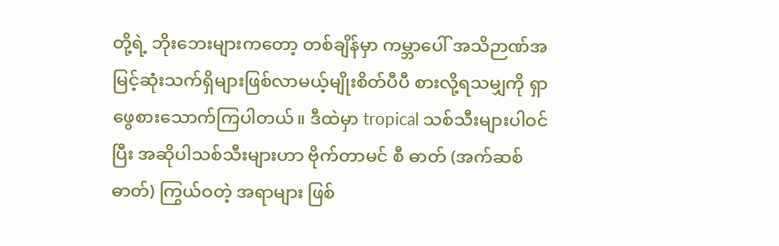တို့ရဲ့ ဘိုးဘေးများကတော့ တစ်ချိန်မှာ ကမ္ဘာပေါ် အသိဉာဏ်အမြင့်ဆုံးသက်ရှိများဖြစ်လာမယ့်မျိုးစိတ်ပီပီ စားလို့ရသမျှကို ရှာဖွေစားသောက်ကြပါတယ်။ ဒီထဲမှာ tropical သစ်သီးများပါဝင်ပြီး အဆိုပါသစ်သီးများဟာ ဗိုက်တာမင် စီ ဓာတ် (အက်ဆစ်ဓာတ်) ကြွယ်ဝတဲ့ အရာများ ဖြစ်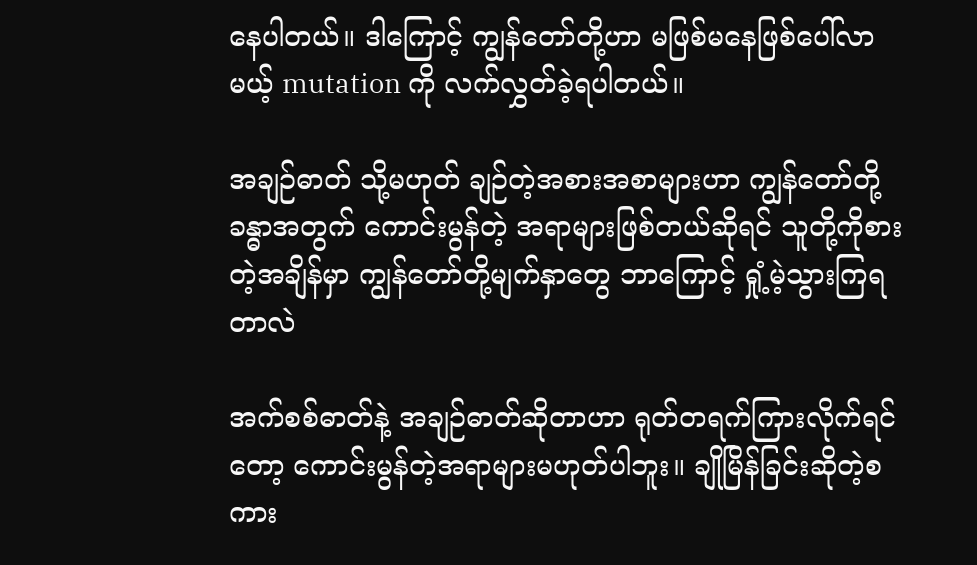နေပါတယ်။ ဒါကြောင့် ကျွန်တော်တို့ဟာ မဖြစ်မနေဖြစ်ပေါ်လာမယ့် mutation ကို လက်လွှတ်ခဲ့ရပါတယ်။

အချဉ်ဓာတ် သို့မဟုတ် ချဉ်တဲ့အစားအစာများဟာ ကျွန်တော်တို့ခန္ဓာအတွက် ကောင်းမွန်တဲ့ အရာများဖြစ်တယ်ဆိုရင် သူတို့ကိုစားတဲ့အချိန်မှာ ကျွန်တော်တို့မျက်နှာတွေ ဘာကြောင့် ရှုံ့မဲ့သွားကြရတာလဲ

အက်စစ်ဓာတ်နဲ့ အချဉ်ဓာတ်ဆိုတာဟာ ရုတ်တရက်ကြားလိုက်ရင်တော့ ကောင်းမွန်တဲ့အရာများမဟုတ်ပါဘူး။ ချိုမြိန်ခြင်းဆိုတဲ့စကား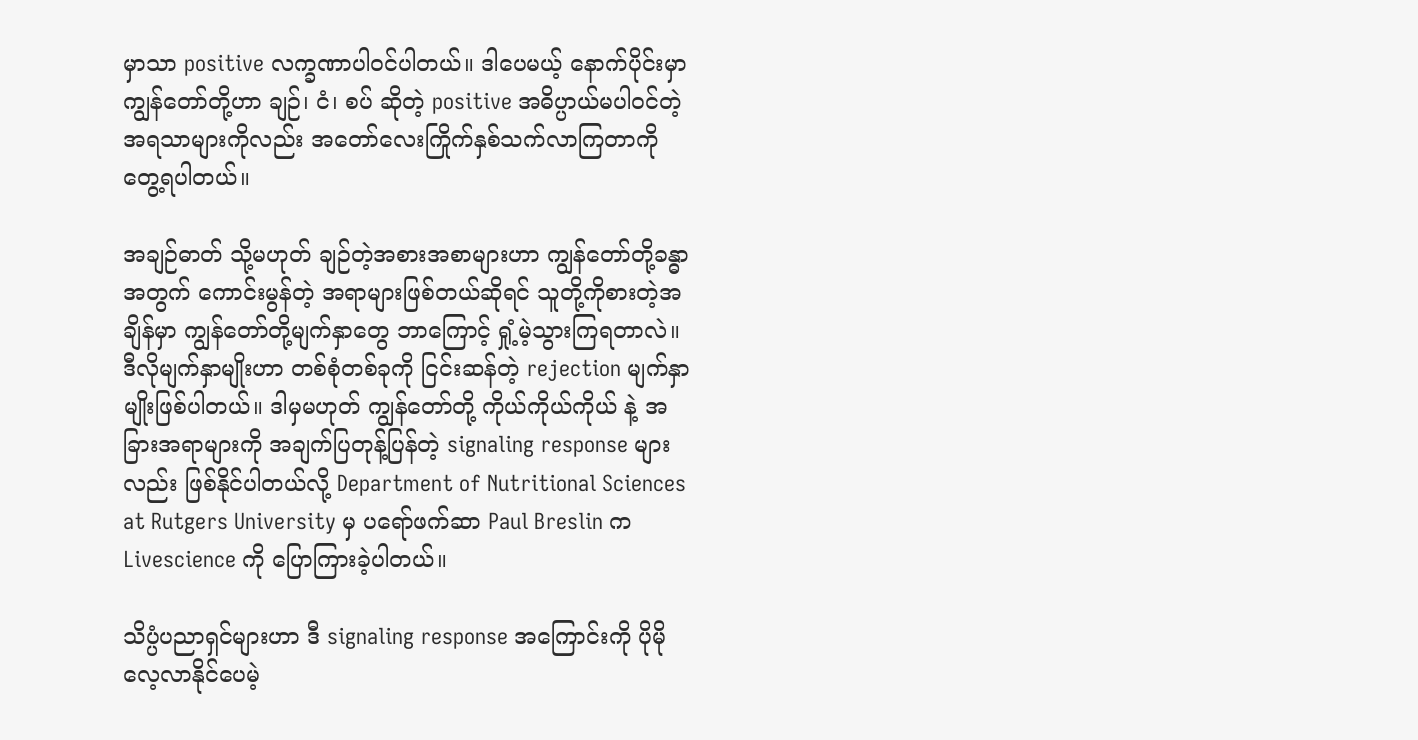မှာသာ positive လက္ခဏာပါဝင်ပါတယ်။ ဒါပေမယ့် နောက်ပိုင်းမှာ ကျွန်တော်တို့ဟာ ချဉ်၊ ငံ၊ စပ် ဆိုတဲ့ positive အဓိပ္ပာယ်မပါဝင်တဲ့အရသာများကိုလည်း အတော်လေးကြိုက်နှစ်သက်လာကြတာကို တွေ့ရပါတယ်။

အချဉ်ဓာတ် သို့မဟုတ် ချဉ်တဲ့အစားအစာများဟာ ကျွန်တော်တို့ခန္ဓာအတွက် ကောင်းမွန်တဲ့ အရာများဖြစ်တယ်ဆိုရင် သူတို့ကိုစားတဲ့အချိန်မှာ ကျွန်တော်တို့မျက်နှာတွေ ဘာကြောင့် ရှုံ့မဲ့သွားကြရတာလဲ။ ဒီလိုမျက်နှာမျိုးဟာ တစ်စုံတစ်ခုကို ငြင်းဆန်တဲ့ rejection မျက်နှာမျိုးဖြစ်ပါတယ်။ ဒါမှမဟုတ် ကျွန်တော်တို့ ကိုယ်ကိုယ်ကိုယ် နဲ့ အခြားအရာများကို အချက်ပြတုန့်ပြန်တဲ့ signaling response များလည်း ဖြစ်နိုင်ပါတယ်လို့ Department of Nutritional Sciences at Rutgers University မှ ပရော်ဖက်ဆာ Paul Breslin က Livescience ကို ပြောကြားခဲ့ပါတယ်။

သိပ္ပံပညာရှင်များဟာ ဒီ signaling response အကြောင်းကို ပိုမိုလေ့လာနိုင်ပေမဲ့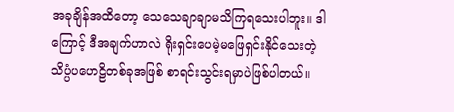အခုချိန်အထိတော့ သေသေချာချာမသိကြရသေးပါဘူး။ ဒါကြောင့် ဒီအချက်ဟာလဲ ရိုးရှင်းပေမဲ့မဖြေရှင်းနိုင်သေးတဲ့ သိပ္ပံပဟေဠိတစ်ခုအဖြစ် စာရင်းသွင်းရမှာပဲဖြစ်ပါတယ်။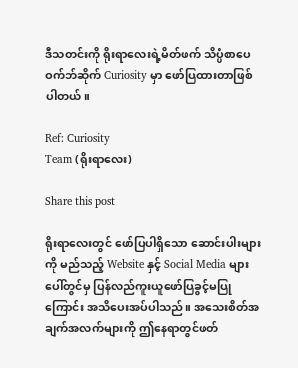ဒီသတင်းကို ရိုးရာလေးရဲ့မိတ်ဖက် သိပ္ပံစာပေဝက်ဘ်ဆိုက် Curiosity မှာ ဖော်ပြထားတာဖြစ်ပါတယ်။

Ref: Curiosity
Team (ရိုးရာလေး)

Share this post

ရိုးရာလေးတွင် ဖော်ပြပါရှိသော ဆောင်းပါးများကို မည်သည့် Website နှင့် Social Media များပေါ်တွင်မှ ပြန်လည်ကူးယူဖော်ပြခွင့်မပြုကြောင်း အသိပေးအပ်ပါသည်။ အသေးစိတ်အချက်အလက်များကို ဤနေရာတွင်ဖတ်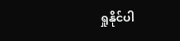ရှုနိုင်ပါ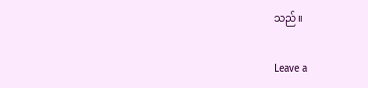သည်။

Leave a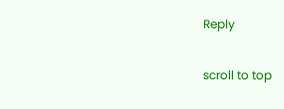Reply

scroll to top